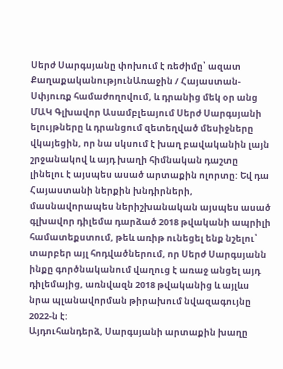Սերժ Սարգսյանը փոխում է ռեժիմը՝ ազատ
ՔաղաքականությունԱռաջին / Հայաստան-Սփյուռք համաժողովում, և դրանից մեկ օր անց ՄԱԿ Գլխավոր Ասամբլեայում Սերժ Սարգսյանի ելույթները և դրանցում զետեղված մեսիջները վկայեցին, որ նա սկսում է խաղ բավականին լայն շրջանակով և այդ խաղի հիմնական դաշտը լինելու է այսպես ասած արտաքին ոլորտը: Եվ դա Հայաստանի ներքին խնդիրների, մասնավորապես ներիշխանական այսպես ասած գլխավոր դիլեմա դարձած 2018 թվականի ապրիլի համատեքստում, թեև առիթ ունեցել ենք նշելու՝ տարբեր այլ հոդվածներում, որ Սերժ Սարգսյանն ինքը գործնականում վաղուց է առաջ անցել այդ դիլեմայից, առնվազն 2018 թվականից և այլևս նրա պլանավորման թիրախում նվազագույնը 2022-ն է:
Այդուհանդերձ, Սարգսյանի արտաքին խաղը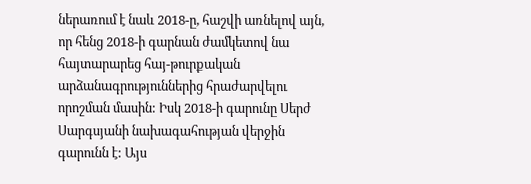ներառում է նաև 2018-ը, հաշվի առնելով այն, որ հենց 2018-ի գարնան ժամկետով նա հայտարարեց հայ-թուրքական արձանագրություններից հրաժարվելու որոշման մասին: Իսկ 2018-ի գարունը Սերժ Սարգսյանի նախագահության վերջին գարունն է: Այս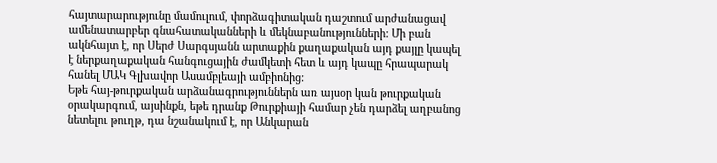հայտարարությունը մամուլում, փորձագիտական դաշտում արժանացավ ամենատարբեր գնահատականների և մեկնաբանությունների: Մի բան ակնհայտ է, որ Սերժ Սարգսյանն արտաքին քաղաքական այդ քայլը կապել է ներքաղաքական հանգուցային ժամկետի հետ և այդ կապը հրապարակ հանել ՄԱԿ Գլխավոր Ասամբլեայի ամբիոնից:
Եթե հայ-թուրքական արձանագրություններն առ այսօր կան թուրքական օրակարգում, այսինքն, եթե դրանք Թուրքիայի համար չեն դարձել աղբանոց նետելու թուղթ, դա նշանակում է, որ Անկարան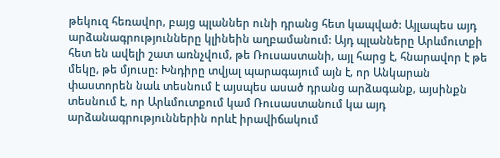թեկուզ հեռավոր, բայց պլաններ ունի դրանց հետ կապված: Այլապես այդ արձանագրությունները կլինեին աղբամանում: Այդ պլանները Արևմուտքի հետ են ավելի շատ առնչվում, թե Ռուսաստանի, այլ հարց է, հնարավոր է թե մեկը, թե մյուսը: Խնդիրը տվյալ պարագայում այն է, որ Անկարան փաստորեն նաև տեսնում է այսպես ասած դրանց արձագանք, այսինքն տեսնում է, որ Արևմուտքում կամ Ռուսաստանում կա այդ արձանագրություններին որևէ իրավիճակում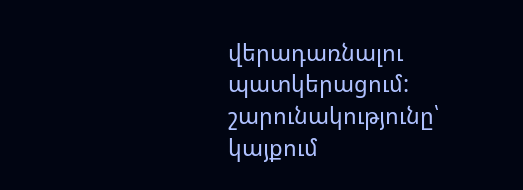վերադառնալու պատկերացում:
շարունակությունը՝ կայքում